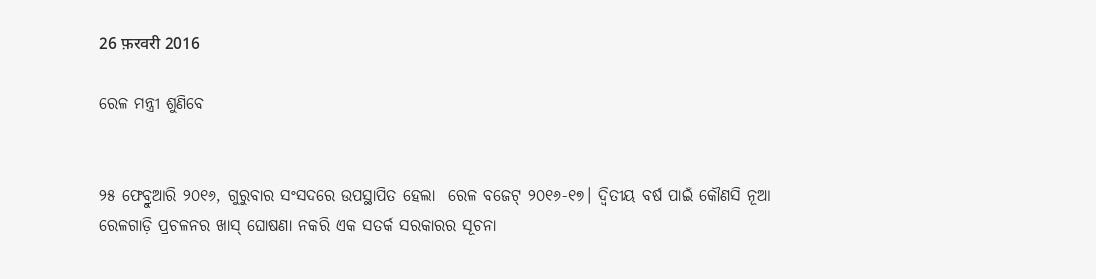26 फ़रवरी 2016

ରେଳ ମନ୍ତ୍ରୀ ଶୁଣିବେ


୨୫ ଫେବ୍ରୁଆରି ୨୦୧୬, ଗୁରୁବାର ସଂସଦରେ ଉପସ୍ଥାପିତ ହେଲା  ରେଳ ବଜେଟ୍‌ ୨୦୧୬-୧୭। ଦ୍ଵିତୀୟ ବର୍ଷ ପାଇଁ କୌଣସି ନୂଆ ରେଳଗାଡ଼ି ପ୍ରଚଳନର ଖାସ୍‌ ଘୋଷଣା ନକରି ଏକ ସତର୍କ ସରକାରର ସୂଚନା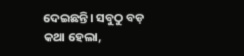ଦେଇଛନ୍ତି। ସବୁଠୁ ବଡ଼ କଥା ହେଲା,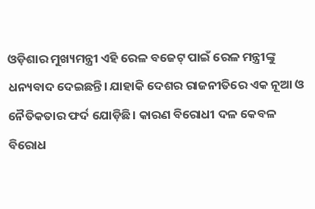ଓଡ଼ିଶାର ମୁଖ୍ୟମନ୍ତ୍ରୀ ଏହି ରେଳ ବଜେଟ୍‌ ପାଇଁ ରେଳ ମନ୍ତ୍ରୀଙ୍କୁ ଧନ୍ୟବାଦ ଦେଇଛନ୍ତି। ଯାହାକି ଦେଶର ରାଜନୀତିରେ ଏକ ନୂଆ ଓ ନୈତିକତାର ଫର୍ଦ ଯୋଡ଼ିଛି। କାରଣ ବିରୋଧୀ ଦଳ କେବଳ ବିରୋଧ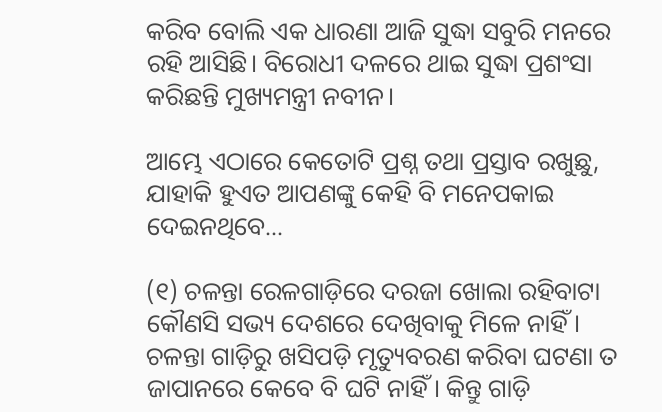କରିବ ବୋଲି ଏକ ଧାରଣା ଆଜି ସୁଦ୍ଧା ସବୁରି ମନରେ ରହି ଆସିଛି। ବିରୋଧୀ ଦଳରେ ଥାଇ ସୁଦ୍ଧା ପ୍ରଶଂସା କରିଛନ୍ତି ମୁଖ୍ୟମନ୍ତ୍ରୀ ନବୀନ।

ଆମ୍ଭେ ଏଠାରେ କେତୋଟି ପ୍ରଶ୍ନ ତଥା ପ୍ରସ୍ତାବ ରଖୁଛୁ, ଯାହାକି ହୁଏତ ଆପଣଙ୍କୁ କେହି ବି ମନେପକାଇ ଦେଇନଥିବେ...

(୧) ଚଳନ୍ତା ରେଳଗାଡ଼ିରେ ଦରଜା ଖୋଲା ରହିବାଟା କୌଣସି ସଭ୍ୟ ଦେଶରେ ଦେଖିବାକୁ ମିଳେ ନାହିଁ। ଚଳନ୍ତା ଗାଡ଼ିରୁ ଖସିପଡ଼ି ମୃତ୍ୟୁବରଣ କରିବା ଘଟଣା ତ ଜାପାନରେ କେବେ ବି ଘଟି ନାହିଁ। କିନ୍ତୁ ଗାଡ଼ି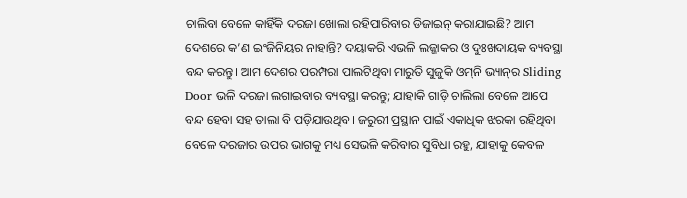ଚାଲିବା ବେଳେ କାହିଁକି ଦରଜା ଖୋଲା ରହିପାରିବାର ଡିଜାଇନ୍‌ କରାଯାଇଛି? ଆମ ଦେଶରେ କ’ଣ ଇଂଜିନିୟର ନାହାନ୍ତି? ଦୟାକରି ଏଭଳି ଲଜ୍ଜାକର ଓ ଦୁଃଖଦାୟକ ବ୍ୟବସ୍ଥା ବନ୍ଦ କରନ୍ତୁ। ଆମ ଦେଶର ପରମ୍ପରା ପାଲଟିଥିବା ମାରୁତି ସୁଜୁକି ଓମ୍‌ନି ଭ୍ୟାନ୍‌ର Sliding Door ଭଳି ଦରଜା ଲଗାଇବାର ବ୍ୟବସ୍ଥା କରନ୍ତୁ; ଯାହାକି ଗାଡ଼ି ଚାଲିଲା ବେଳେ ଆପେ ବନ୍ଦ ହେବା ସହ ତାଲା ବି ପଡ଼ିଯାଉଥିବ। ଜରୁରୀ ପ୍ରସ୍ଥାନ ପାଇଁ ଏକାଧିକ ଝରକା ରହିଥିବା ବେଳେ ଦରଜାର ଉପର ଭାଗକୁ ମଧ୍ୟ ସେଭଳି କରିବାର ସୁବିଧା ରହୁ, ଯାହାକୁ କେବଳ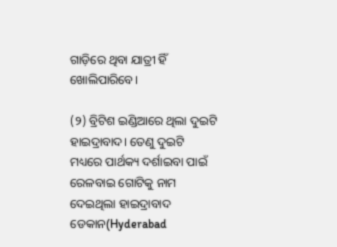ଗାଡ଼ିରେ ଥିବା ଯାତ୍ରୀ ହିଁ ଖୋଲିପାରିବେ।

(୨) ବ୍ରିଟିଶ ଇଣ୍ଡିଆରେ ଥିଲା ଦୁଇଟି ହାଇଦ୍ରାବାଦ। ତେଣୁ ଦୁଇଟି ମଧ୍ୟରେ ପାର୍ଥକ୍ୟ ଦର୍ଶାଇବା ପାଇଁ ରେଳବାଇ ଗୋଟିକୁ ନାମ ଦେଇଥିଲା ହାଇଦ୍ରାବାଦ ଡେକାନ(Hyderabad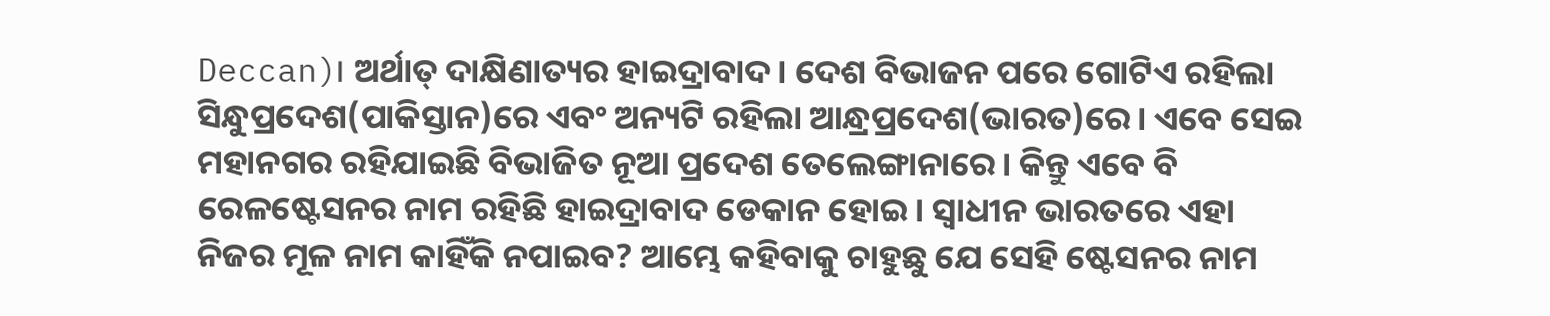Deccan)। ଅର୍ଥାତ୍‌ ଦାକ୍ଷିଣାତ୍ୟର ହାଇଦ୍ରାବାଦ। ଦେଶ ବିଭାଜନ ପରେ ଗୋଟିଏ ରହିଲା ସିନ୍ଧୁପ୍ରଦେଶ(ପାକିସ୍ତାନ)ରେ ଏବଂ ଅନ୍ୟଟି ରହିଲା ଆନ୍ଧ୍ରପ୍ରଦେଶ(ଭାରତ)ରେ। ଏବେ ସେଇ ମହାନଗର ରହିଯାଇଛି ବିଭାଜିତ ନୂଆ ପ୍ରଦେଶ ତେଲେଙ୍ଗାନାରେ। କିନ୍ତୁ ଏବେ ବି ରେଳଷ୍ଟେସନର ନାମ ରହିଛି ହାଇଦ୍ରାବାଦ ଡେକାନ ହୋଇ। ସ୍ଵାଧୀନ ଭାରତରେ ଏହା ନିଜର ମୂଳ ନାମ କାହିଁକି ନପାଇବ? ଆମ୍ଭେ କହିବାକୁ ଚାହୁଛୁ ଯେ ସେହି ଷ୍ଟେସନର ନାମ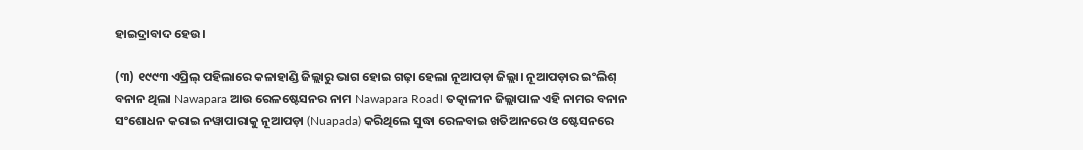ହାଇଦ୍ରାବାଦ ହେଉ।

(୩) ୧୯୯୩ ଏପ୍ରିଲ୍‌ ପହିଲାରେ କଳାହାଣ୍ଡି ଜିଲ୍ଲାରୁ ଭାଗ ହୋଇ ଗଢ଼ା ହେଲା ନୂଆପଡ଼ା ଜିଲ୍ଲା। ନୂଆପଡ଼ାର ଇଂଲିଶ୍‌ ବନାନ ଥିଲା Nawapara ଆଉ ରେଳଷ୍ଟେସନର ନାମ Nawapara Road। ତତ୍କାଳୀନ ଜିଲ୍ଲାପାଳ ଏହି ନାମର ବନାନ ସଂଶୋଧନ କରାଇ ନୱାପାରାକୁ ନୂଆପଡ଼ା (Nuapada) କରିଥିଲେ ସୁଦ୍ଧା ରେଳବାଇ ଖତିଆନରେ ଓ ଷ୍ଟେସନରେ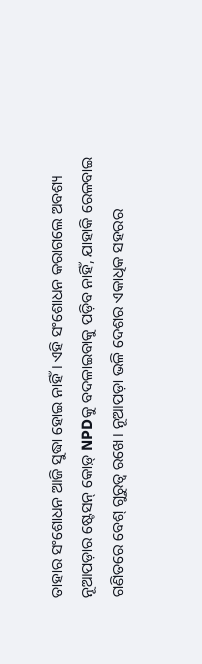ତାହାର ସଂଶୋଧନ ଆଜି ସୁଦ୍ଧା ହୋଇ ନାହିଁ। ଏହି ସଂଶୋଧନ କରାଗଲେ ଅବଶ୍ୟ ନୂଆପଡ଼ାର ଷ୍ଟେସନ୍‌ କୋଡ଼୍‌ NPDକୁ ବଦଳାଇବାକୁ ପଡ଼ିବ ନାହିଁ, ଯାହାକି ରେଳବାଇ ଗଣିତରେ ବେଶ୍‌ ଗୁରୁତ୍ଵ ରଖେ। ନୂଆପଡ଼ା ଭଳି ଦେଶର ଏକାଧିକ ସହରର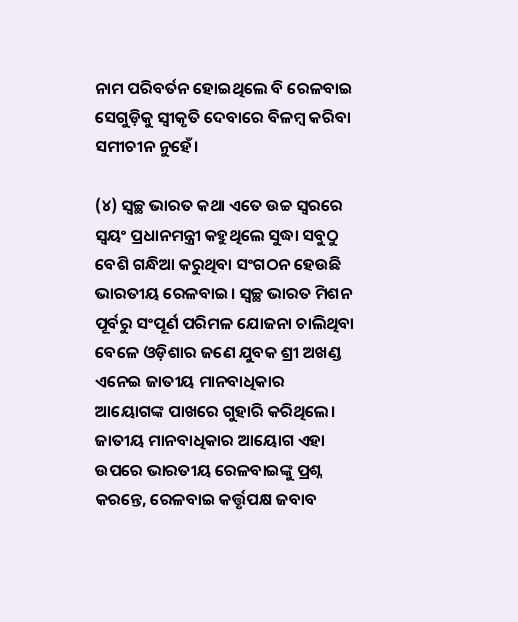ନାମ ପରିବର୍ତନ ହୋଇଥିଲେ ବି ରେଳବାଇ ସେଗୁଡ଼ିକୁ ସ୍ଵୀକୃତି ଦେବାରେ ବିଳମ୍ବ କରିବା ସମୀଚୀନ ନୁହେଁ।

(୪) ସ୍ଵଚ୍ଛ ଭାରତ କଥା ଏତେ ଉଚ୍ଚ ସ୍ଵରରେ ସ୍ଵୟଂ ପ୍ରଧାନମନ୍ତ୍ରୀ କହୁଥିଲେ ସୁଦ୍ଧା ସବୁଠୁ ବେଶି ଗନ୍ଧିଆ କରୁଥିବା ସଂଗଠନ ହେଉଛି ଭାରତୀୟ ରେଳବାଇ। ସ୍ଵଚ୍ଛ ଭାରତ ମିଶନ ପୂର୍ବରୁ ସଂପୂର୍ଣ ପରିମଳ ଯୋଜନା ଚାଲିଥିବା ବେଳେ ଓଡ଼ିଶାର ଜଣେ ଯୁବକ ଶ୍ରୀ ଅଖଣ୍ଡ ଏନେଇ ଜାତୀୟ ମାନବାଧିକାର ଆୟୋଗଙ୍କ ପାଖରେ ଗୁହାରି କରିଥିଲେ। ଜାତୀୟ ମାନବାଧିକାର ଆୟୋଗ ଏହା ଉପରେ ଭାରତୀୟ ରେଳବାଇଙ୍କୁ ପ୍ରଶ୍ନ କରନ୍ତେ, ରେଳବାଇ କର୍ତ୍ତୃପକ୍ଷ ଜବାବ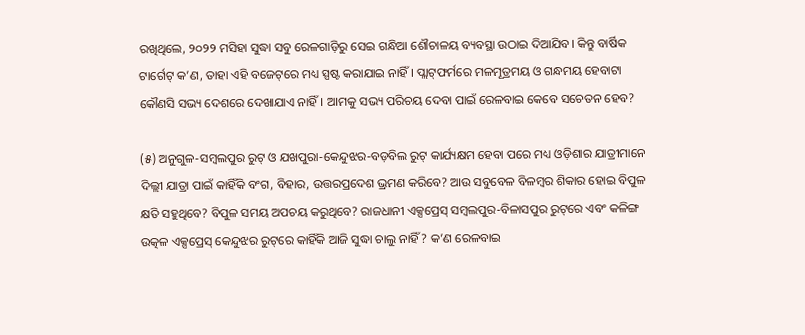ରଖିଥିଲେ, ୨୦୨୨ ମସିହା ସୁଦ୍ଧା ସବୁ ରେଳଗାଡ଼ିରୁ ସେଇ ଗନ୍ଧିଆ ଶୌଚାଳୟ ବ୍ୟବସ୍ଥା ଉଠାଇ ଦିଆଯିବ। କିନ୍ତୁ ବାର୍ଷିକ ଟାର୍ଗେଟ୍‌ କ’ଣ, ତାହା ଏହି ବଜେଟ୍‌ରେ ମଧ୍ୟ ସ୍ପଷ୍ଟ କରାଯାଇ ନାହିଁ। ପ୍ଲାଟ୍‌ଫର୍ମରେ ମଳମୂତ୍ରମୟ ଓ ଗନ୍ଧମୟ ହେବାଟା କୌଣସି ସଭ୍ୟ ଦେଶରେ ଦେଖାଯାଏ ନାହିଁ। ଆମକୁ ସଭ୍ୟ ପରିଚୟ ଦେବା ପାଇଁ ରେଳବାଇ କେବେ ସଚେତନ ହେବ?

(୫) ଅନୁଗୁଳ-ସମ୍ବଲପୁର ରୁଟ୍‌ ଓ ଯଖପୁରା-କେନ୍ଦୁଝର-ବଡ଼ବିଲ ରୁଟ୍‌ କାର୍ଯ୍ୟକ୍ଷମ ହେବା ପରେ ମଧ୍ୟ ଓଡ଼ିଶାର ଯାତ୍ରୀମାନେ ଦିଲ୍ଲୀ ଯାତ୍ରା ପାଇଁ କାହିଁକି ବଂଗ, ବିହାର, ଉତ୍ତରପ୍ରଦେଶ ଭ୍ରମଣ କରିବେ? ଆଉ ସବୁବେଳ ବିଳମ୍ବର ଶିକାର ହୋଇ ବିପୁଳ କ୍ଷତି ସହୁଥିବେ? ବିପୁଳ ସମୟ ଅପଚୟ କରୁଥିବେ? ରାଜଧାନୀ ଏକ୍ସପ୍ରେସ୍‌ ସମ୍ବଲପୁର-ବିଳାସପୁର ରୁଟ୍‌ରେ ଏବଂ କଳିଙ୍ଗ ଉତ୍କଳ ଏକ୍ସପ୍ରେସ୍‌ କେନ୍ଦୁଝର ରୁଟ୍‌ରେ କାହିଁକି ଆଜି ସୁଦ୍ଧା ଚାଲୁ ନାହିଁ? କ’ଣ ରେଳବାଇ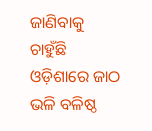ଜାଣିବାକୁ ଚାହୁଁଛି ଓଡ଼ିଶାରେ ଜାଠ ଭଳି ବଳିଷ୍ଠ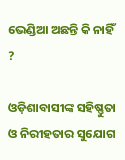ଭେଣ୍ଡିଆ ଅଛନ୍ତି କି ନାହିଁ ?

ଓଡ଼ିଶାବାସୀଙ୍କ ସହିଷ୍ଣୁତା ଓ ନିରୀହତାର ସୁଯୋଗ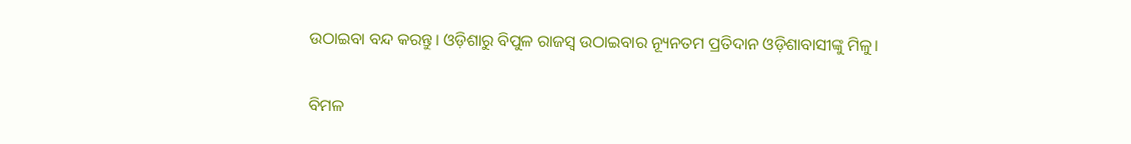ଉଠାଇବା ବନ୍ଦ କରନ୍ତୁ। ଓଡ଼ିଶାରୁ ବିପୁଳ ରାଜସ୍ଵ ଉଠାଇବାର ନ୍ୟୂନତମ ପ୍ରତିଦାନ ଓଡ଼ିଶାବାସୀଙ୍କୁ ମିଳୁ।


ବିମଳ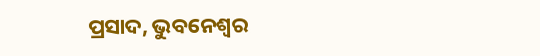ପ୍ରସାଦ, ଭୁବନେଶ୍ଵର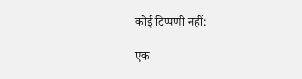कोई टिप्पणी नहीं:

एक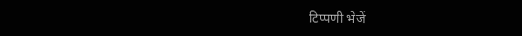टिप्पणी भेजें